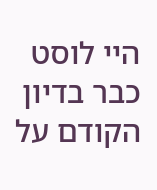היי לוסט
כבר בדיון הקודם על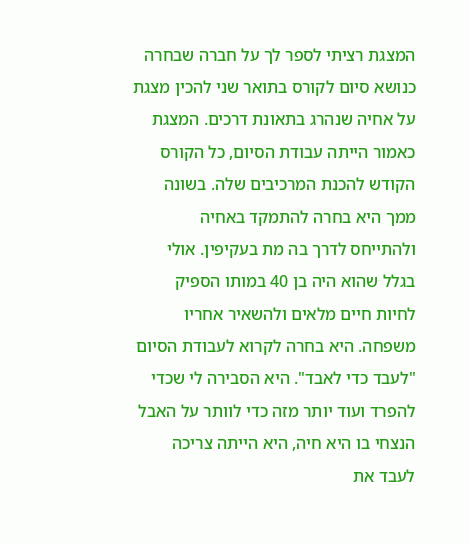המצגת רציתי לספר לך על חברה שבחרה כנושא סיום לקורס בתואר שני להכין מצגת על אחיה שנהרג בתאונת דרכים. המצגת כאמור הייתה עבודת הסיום, כל הקורס הקודש להכנת המרכיבים שלה. בשונה ממך היא בחרה להתמקד באחיה ולהתייחס לדרך בה מת בעקיפין. אולי בגלל שהוא היה בן 40 במותו הספיק לחיות חיים מלאים ולהשאיר אחריו משפחה. היא בחרה לקרוא לעבודת הסיום "לעבד כדי לאבד". היא הסבירה לי שכדי להפרד ועוד יותר מזה כדי לוותר על האבל הנצחי בו היא חיה, היא הייתה צריכה לעבד את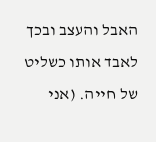האבל והעצב ובכך לאבד אותו כשליט של חייה. (אני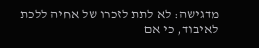מדגישה: לא לתת לזכרו של אחיה ללכת לאיבוד, כי אם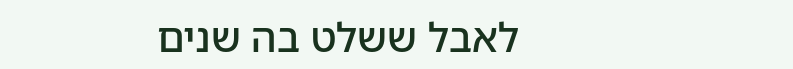לאבל ששלט בה שנים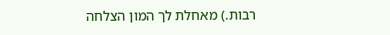רבות.) מאחלת לך המון הצלחה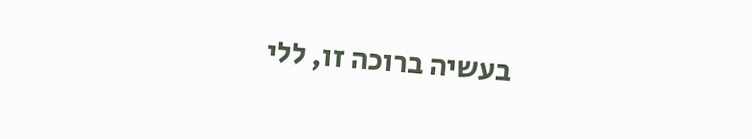בעשיה ברוכה זו, ללי